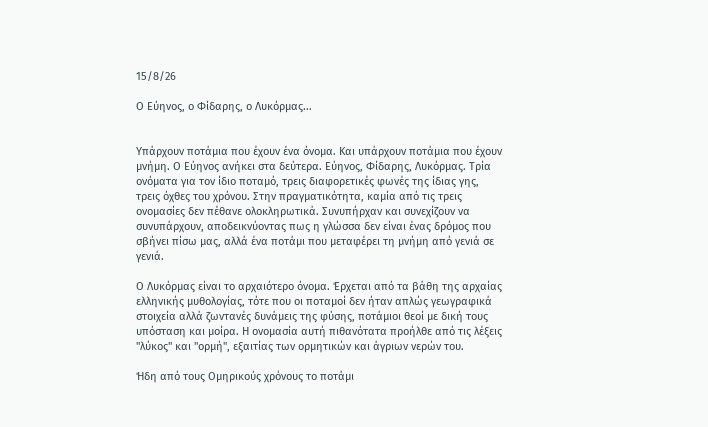15/8/26

Ο Εύηνος, ο Φίδαρης, ο Λυκόρμας...


Υπάρχουν ποτάμια που έχουν ένα όνομα. Και υπάρχουν ποτάμια που έχουν μνήμη. Ο Εύηνος ανήκει στα δεύτερα. Εύηνος, Φίδαρης, Λυκόρμας. Τρία ονόματα για τον ίδιο ποταμό, τρεις διαφορετικές φωνές της ίδιας γης, τρεις όχθες του χρόνου. Στην πραγματικότητα, καμία από τις τρεις ονομασίες δεν πέθανε ολοκληρωτικά. Συνυπήρχαν και συνεχίζουν να συνυπάρχουν, αποδεικνύοντας πως η γλώσσα δεν είναι ένας δρόμος που σβήνει πίσω μας, αλλά ένα ποτάμι που μεταφέρει τη μνήμη από γενιά σε γενιά.

Ο Λυκόρμας είναι το αρχαιότερο όνομα. Έρχεται από τα βάθη της αρχαίας ελληνικής μυθολογίας, τότε που οι ποταμοί δεν ήταν απλώς γεωγραφικά στοιχεία αλλά ζωντανές δυνάμεις της φύσης, ποτάμιοι θεοί με δική τους υπόσταση και μοίρα. Η ονομασία αυτή πιθανότατα προήλθε από τις λέξεις "λύκος" και "ορμή", εξαιτίας των ορμητικών και άγριων νερών του.

Ήδη από τους Ομηρικούς χρόνους το ποτάμι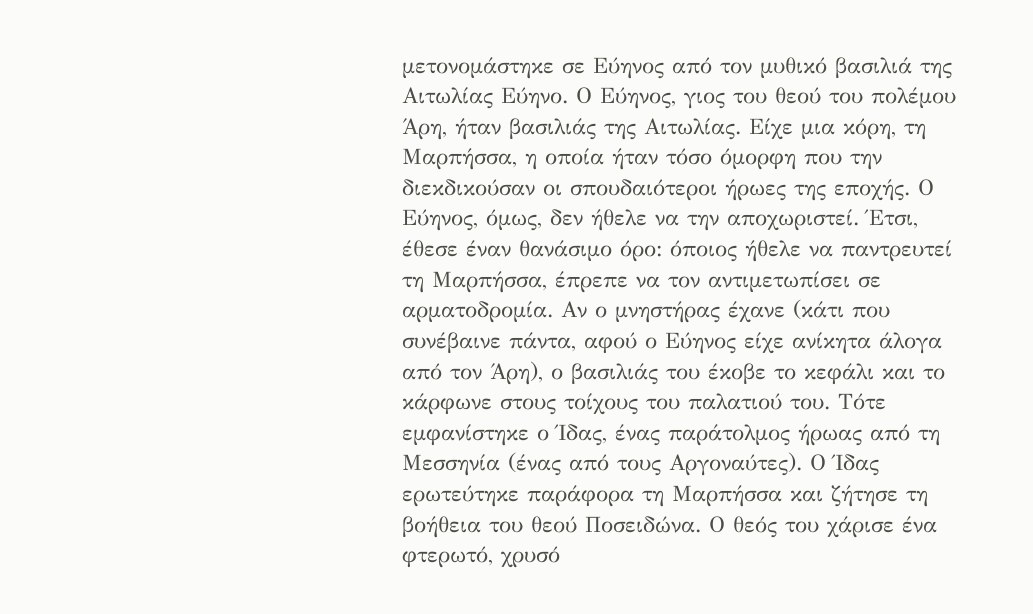μετονομάστηκε σε Εύηνος από τον μυθικό βασιλιά της Αιτωλίας Εύηνο. Ο Εύηνος, γιος του θεού του πολέμου Άρη, ήταν βασιλιάς της Αιτωλίας. Είχε μια κόρη, τη Μαρπήσσα, η οποία ήταν τόσο όμορφη που την διεκδικούσαν οι σπουδαιότεροι ήρωες της εποχής. Ο Εύηνος, όμως, δεν ήθελε να την αποχωριστεί. Έτσι, έθεσε έναν θανάσιμο όρο: όποιος ήθελε να παντρευτεί τη Μαρπήσσα, έπρεπε να τον αντιμετωπίσει σε αρματοδρομία. Αν ο μνηστήρας έχανε (κάτι που συνέβαινε πάντα, αφού ο Εύηνος είχε ανίκητα άλογα από τον Άρη), ο βασιλιάς του έκοβε το κεφάλι και το κάρφωνε στους τοίχους του παλατιού του. Τότε εμφανίστηκε ο Ίδας, ένας παράτολμος ήρωας από τη Μεσσηνία (ένας από τους Αργοναύτες). Ο Ίδας ερωτεύτηκε παράφορα τη Μαρπήσσα και ζήτησε τη βοήθεια του θεού Ποσειδώνα. Ο θεός του χάρισε ένα φτερωτό, χρυσό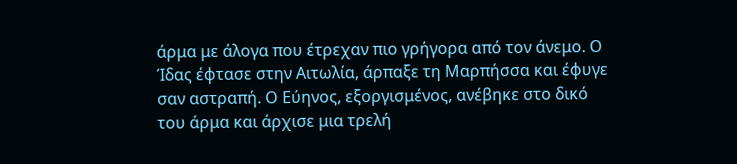άρμα με άλογα που έτρεχαν πιο γρήγορα από τον άνεμο. Ο Ίδας έφτασε στην Αιτωλία, άρπαξε τη Μαρπήσσα και έφυγε σαν αστραπή. Ο Εύηνος, εξοργισμένος, ανέβηκε στο δικό του άρμα και άρχισε μια τρελή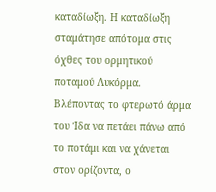καταδίωξη. Η καταδίωξη σταμάτησε απότομα στις όχθες του ορμητικού ποταμού Λυκόρμα. Βλέποντας το φτερωτό άρμα του Ίδα να πετάει πάνω από το ποτάμι και να χάνεται στον ορίζοντα, ο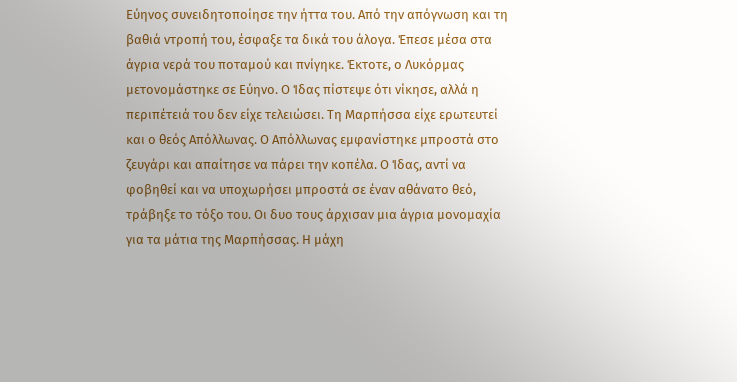Εύηνος συνειδητοποίησε την ήττα του. Από την απόγνωση και τη βαθιά ντροπή του, έσφαξε τα δικά του άλογα. Έπεσε μέσα στα άγρια νερά του ποταμού και πνίγηκε. Έκτοτε, ο Λυκόρμας μετονομάστηκε σε Εύηνο. Ο Ίδας πίστεψε ότι νίκησε, αλλά η περιπέτειά του δεν είχε τελειώσει. Τη Μαρπήσσα είχε ερωτευτεί και ο θεός Απόλλωνας. Ο Απόλλωνας εμφανίστηκε μπροστά στο ζευγάρι και απαίτησε να πάρει την κοπέλα. Ο Ίδας, αντί να φοβηθεί και να υποχωρήσει μπροστά σε έναν αθάνατο θεό, τράβηξε το τόξο του. Οι δυο τους άρχισαν μια άγρια μονομαχία για τα μάτια της Μαρπήσσας. Η μάχη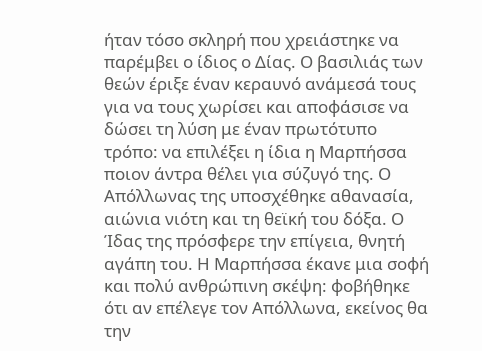ήταν τόσο σκληρή που χρειάστηκε να παρέμβει ο ίδιος ο Δίας. Ο βασιλιάς των θεών έριξε έναν κεραυνό ανάμεσά τους για να τους χωρίσει και αποφάσισε να δώσει τη λύση με έναν πρωτότυπο τρόπο: να επιλέξει η ίδια η Μαρπήσσα ποιον άντρα θέλει για σύζυγό της. Ο Απόλλωνας της υποσχέθηκε αθανασία, αιώνια νιότη και τη θεϊκή του δόξα. Ο Ίδας της πρόσφερε την επίγεια, θνητή αγάπη του. Η Μαρπήσσα έκανε μια σοφή και πολύ ανθρώπινη σκέψη: φοβήθηκε ότι αν επέλεγε τον Απόλλωνα, εκείνος θα την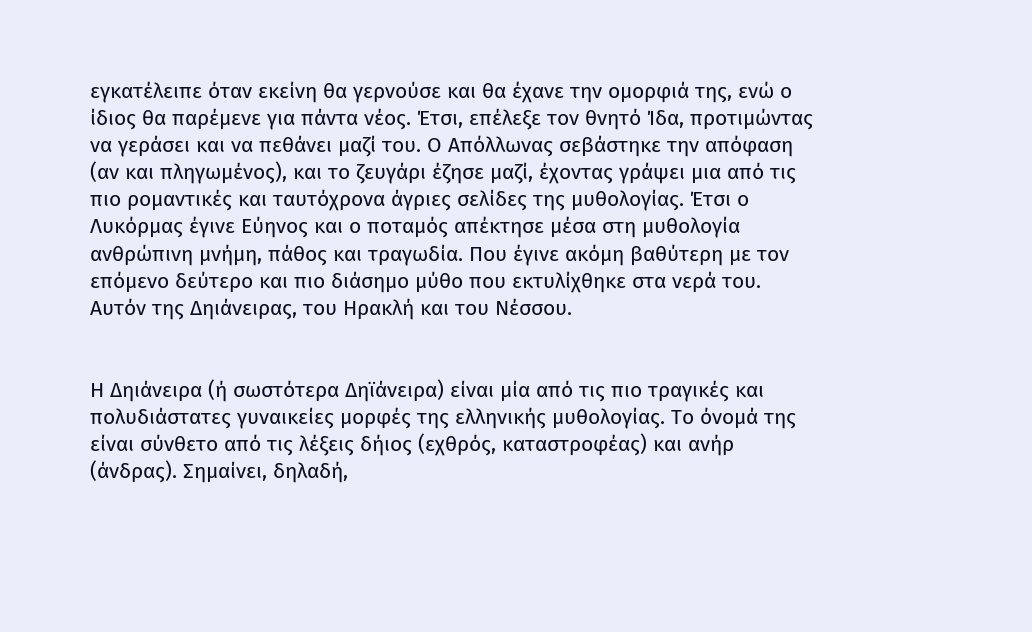εγκατέλειπε όταν εκείνη θα γερνούσε και θα έχανε την ομορφιά της, ενώ ο ίδιος θα παρέμενε για πάντα νέος. Έτσι, επέλεξε τον θνητό Ίδα, προτιμώντας να γεράσει και να πεθάνει μαζί του. Ο Απόλλωνας σεβάστηκε την απόφαση (αν και πληγωμένος), και το ζευγάρι έζησε μαζί, έχοντας γράψει μια από τις πιο ρομαντικές και ταυτόχρονα άγριες σελίδες της μυθολογίας. Έτσι ο Λυκόρμας έγινε Εύηνος και ο ποταμός απέκτησε μέσα στη μυθολογία ανθρώπινη μνήμη, πάθος και τραγωδία. Που έγινε ακόμη βαθύτερη με τον επόμενο δεύτερο και πιο διάσημο μύθο που εκτυλίχθηκε στα νερά του. Αυτόν της Δηιάνειρας, του Ηρακλή και του Νέσσου.


Η Δηιάνειρα (ή σωστότερα Δηϊάνειρα) είναι μία από τις πιο τραγικές και πολυδιάστατες γυναικείες μορφές της ελληνικής μυθολογίας. Το όνομά της είναι σύνθετο από τις λέξεις δήιος (εχθρός, καταστροφέας) και ανήρ (άνδρας). Σημαίνει, δηλαδή,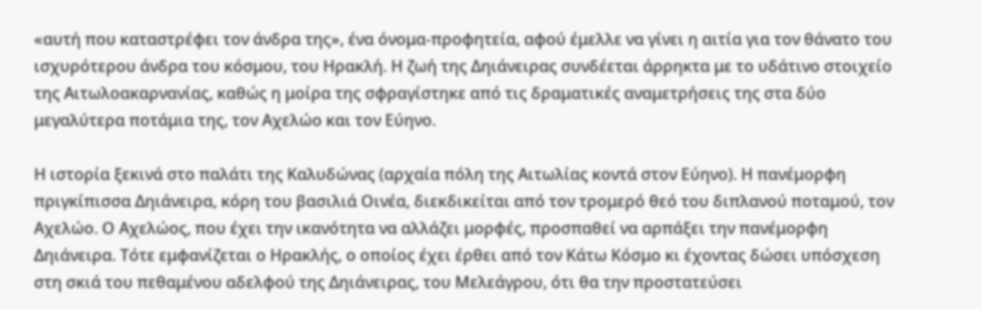«αυτή που καταστρέφει τον άνδρα της», ένα όνομα-προφητεία, αφού έμελλε να γίνει η αιτία για τον θάνατο του ισχυρότερου άνδρα του κόσμου, του Ηρακλή. Η ζωή της Δηιάνειρας συνδέεται άρρηκτα με το υδάτινο στοιχείο της Αιτωλοακαρνανίας, καθώς η μοίρα της σφραγίστηκε από τις δραματικές αναμετρήσεις της στα δύο μεγαλύτερα ποτάμια της, τον Αχελώο και τον Εύηνο.

Η ιστορία ξεκινά στο παλάτι της Καλυδώνας (αρχαία πόλη της Αιτωλίας κοντά στον Εύηνο). Η πανέμορφη πριγκίπισσα Δηιάνειρα, κόρη του βασιλιά Οινέα, διεκδικείται από τον τρομερό θεό του διπλανού ποταμού, τον Αχελώο. Ο Αχελώος, που έχει την ικανότητα να αλλάζει μορφές, προσπαθεί να αρπάξει την πανέμορφη Δηιάνειρα. Τότε εμφανίζεται ο Ηρακλής, ο οποίος έχει έρθει από τον Κάτω Κόσμο κι έχοντας δώσει υπόσχεση στη σκιά του πεθαμένου αδελφού της Δηιάνειρας, του Μελεάγρου, ότι θα την προστατεύσει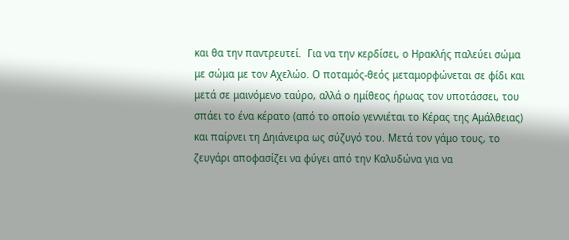και θα την παντρευτεί.  Για να την κερδίσει, ο Ηρακλής παλεύει σώμα με σώμα με τον Αχελώο. Ο ποταμός-θεός μεταμορφώνεται σε φίδι και μετά σε μαινόμενο ταύρο, αλλά ο ημίθεος ήρωας τον υποτάσσει, του σπάει το ένα κέρατο (από το οποίο γεννιέται το Κέρας της Αμάλθειας) και παίρνει τη Δηιάνειρα ως σύζυγό του. Μετά τον γάμο τους, το ζευγάρι αποφασίζει να φύγει από την Καλυδώνα για να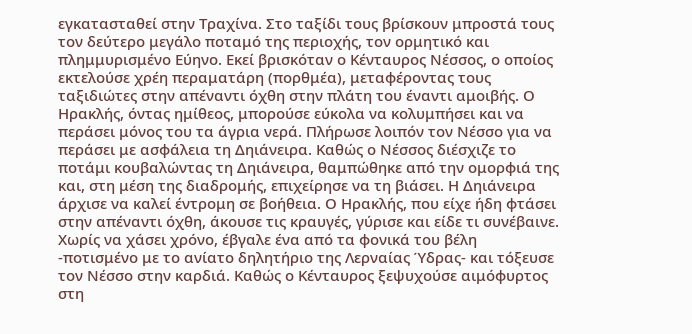εγκατασταθεί στην Τραχίνα. Στο ταξίδι τους βρίσκουν μπροστά τους τον δεύτερο μεγάλο ποταμό της περιοχής, τον ορμητικό και πλημμυρισμένο Εύηνο. Εκεί βρισκόταν ο Κένταυρος Νέσσος, ο οποίος εκτελούσε χρέη περαματάρη (πορθμέα), μεταφέροντας τους ταξιδιώτες στην απέναντι όχθη στην πλάτη του έναντι αμοιβής. Ο Ηρακλής, όντας ημίθεος, μπορούσε εύκολα να κολυμπήσει και να περάσει μόνος του τα άγρια νερά. Πλήρωσε λοιπόν τον Νέσσο για να περάσει με ασφάλεια τη Δηιάνειρα. Καθώς ο Νέσσος διέσχιζε το ποτάμι κουβαλώντας τη Δηιάνειρα, θαμπώθηκε από την ομορφιά της και, στη μέση της διαδρομής, επιχείρησε να τη βιάσει. Η Δηιάνειρα άρχισε να καλεί έντρομη σε βοήθεια. Ο Ηρακλής, που είχε ήδη φτάσει στην απέναντι όχθη, άκουσε τις κραυγές, γύρισε και είδε τι συνέβαινε. Χωρίς να χάσει χρόνο, έβγαλε ένα από τα φονικά του βέλη -ποτισμένο με το ανίατο δηλητήριο της Λερναίας Ύδρας- και τόξευσε τον Νέσσο στην καρδιά. Καθώς ο Κένταυρος ξεψυχούσε αιμόφυρτος στη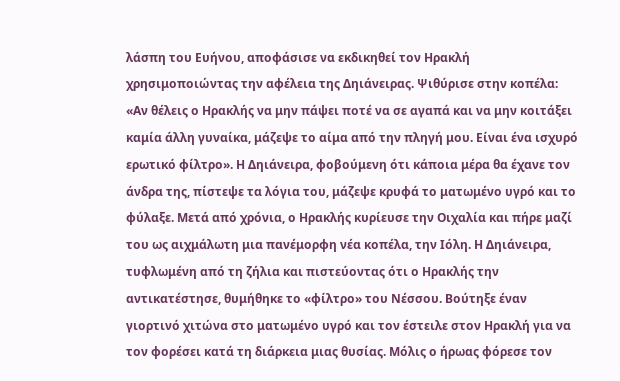λάσπη του Ευήνου, αποφάσισε να εκδικηθεί τον Ηρακλή χρησιμοποιώντας την αφέλεια της Δηιάνειρας. Ψιθύρισε στην κοπέλα: «Αν θέλεις ο Ηρακλής να μην πάψει ποτέ να σε αγαπά και να μην κοιτάξει καμία άλλη γυναίκα, μάζεψε το αίμα από την πληγή μου. Είναι ένα ισχυρό ερωτικό φίλτρο». Η Δηιάνειρα, φοβούμενη ότι κάποια μέρα θα έχανε τον άνδρα της, πίστεψε τα λόγια του, μάζεψε κρυφά το ματωμένο υγρό και το φύλαξε. Μετά από χρόνια, ο Ηρακλής κυρίευσε την Οιχαλία και πήρε μαζί του ως αιχμάλωτη μια πανέμορφη νέα κοπέλα, την Ιόλη. Η Δηιάνειρα, τυφλωμένη από τη ζήλια και πιστεύοντας ότι ο Ηρακλής την αντικατέστησε, θυμήθηκε το «φίλτρο» του Νέσσου. Βούτηξε έναν γιορτινό χιτώνα στο ματωμένο υγρό και τον έστειλε στον Ηρακλή για να τον φορέσει κατά τη διάρκεια μιας θυσίας. Μόλις ο ήρωας φόρεσε τον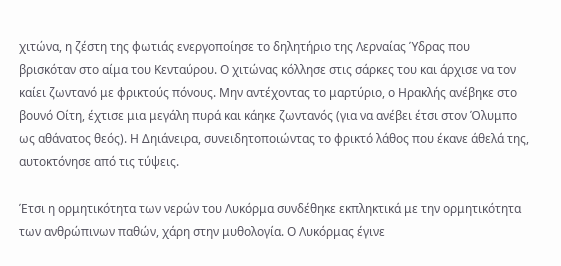χιτώνα, η ζέστη της φωτιάς ενεργοποίησε το δηλητήριο της Λερναίας Ύδρας που βρισκόταν στο αίμα του Κενταύρου. Ο χιτώνας κόλλησε στις σάρκες του και άρχισε να τον καίει ζωντανό με φρικτούς πόνους. Μην αντέχοντας το μαρτύριο, ο Ηρακλής ανέβηκε στο βουνό Οίτη, έχτισε μια μεγάλη πυρά και κάηκε ζωντανός (για να ανέβει έτσι στον Όλυμπο ως αθάνατος θεός). Η Δηιάνειρα, συνειδητοποιώντας το φρικτό λάθος που έκανε άθελά της, αυτοκτόνησε από τις τύψεις.

Έτσι η ορμητικότητα των νερών του Λυκόρμα συνδέθηκε εκπληκτικά με την ορμητικότητα των ανθρώπινων παθών, χάρη στην μυθολογία. Ο Λυκόρμας έγινε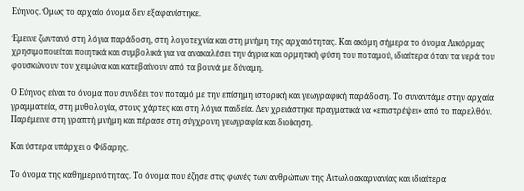Εύηνος. Όμως το αρχαίο όνομα δεν εξαφανίστηκε.

Έμεινε ζωντανό στη λόγια παράδοση, στη λογοτεχνία και στη μνήμη της αρχαιότητας. Και ακόμη σήμερα το όνομα Λυκόρμας χρησιμοποιείται ποιητικά και συμβολικά για να ανακαλέσει την άγρια και ορμητική φύση του ποταμού, ιδιαίτερα όταν τα νερά του φουσκώνουν τον χειμώνα και κατεβαίνουν από τα βουνά με δύναμη.

Ο Εύηνος είναι το όνομα που συνδέει τον ποταμό με την επίσημη ιστορική και γεωγραφική παράδοση. Το συναντάμε στην αρχαία γραμματεία, στη μυθολογία, στους χάρτες και στη λόγια παιδεία. Δεν χρειάστηκε πραγματικά να «επιστρέψει» από το παρελθόν. Παρέμεινε στη γραπτή μνήμη και πέρασε στη σύγχρονη γεωγραφία και διοίκηση.

Και ύστερα υπάρχει ο Φίδαρης.

Το όνομα της καθημερινότητας. Το όνομα που έζησε στις φωνές των ανθρώπων της Αιτωλοακαρνανίας και ιδιαίτερα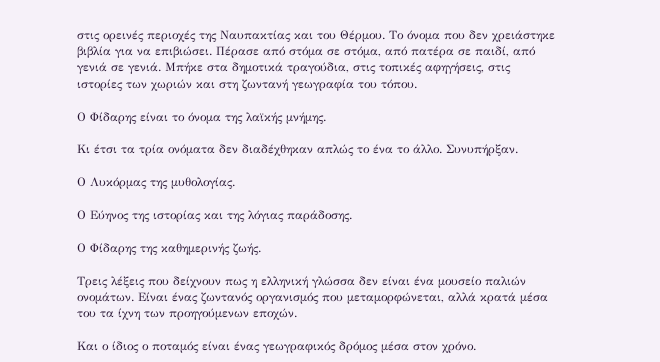στις ορεινές περιοχές της Ναυπακτίας και του Θέρμου. Το όνομα που δεν χρειάστηκε βιβλία για να επιβιώσει. Πέρασε από στόμα σε στόμα, από πατέρα σε παιδί, από γενιά σε γενιά. Μπήκε στα δημοτικά τραγούδια, στις τοπικές αφηγήσεις, στις ιστορίες των χωριών και στη ζωντανή γεωγραφία του τόπου.

Ο Φίδαρης είναι το όνομα της λαϊκής μνήμης.

Κι έτσι τα τρία ονόματα δεν διαδέχθηκαν απλώς το ένα το άλλο. Συνυπήρξαν.

Ο Λυκόρμας της μυθολογίας.

Ο Εύηνος της ιστορίας και της λόγιας παράδοσης.

Ο Φίδαρης της καθημερινής ζωής.

Τρεις λέξεις που δείχνουν πως η ελληνική γλώσσα δεν είναι ένα μουσείο παλιών ονομάτων. Είναι ένας ζωντανός οργανισμός που μεταμορφώνεται, αλλά κρατά μέσα του τα ίχνη των προηγούμενων εποχών.

Και ο ίδιος ο ποταμός είναι ένας γεωγραφικός δρόμος μέσα στον χρόνο.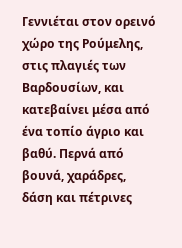Γεννιέται στον ορεινό χώρο της Ρούμελης, στις πλαγιές των Βαρδουσίων, και κατεβαίνει μέσα από ένα τοπίο άγριο και βαθύ. Περνά από βουνά, χαράδρες, δάση και πέτρινες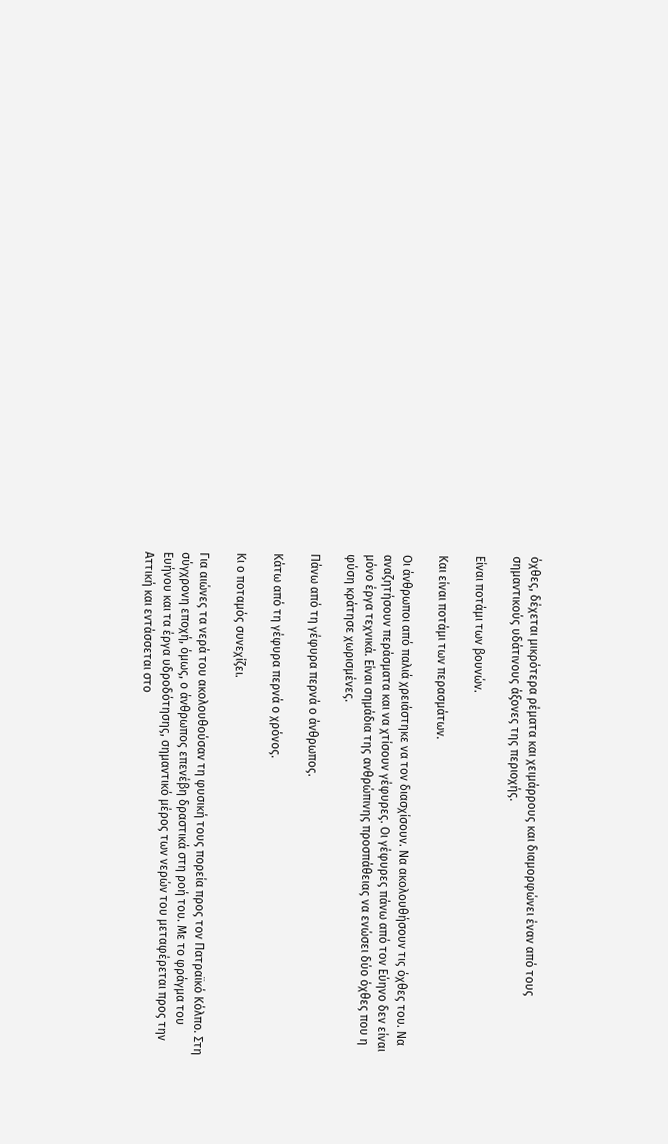όχθες, δέχεται μικρότερα ρέματα και χειμάρρους και διαμορφώνει έναν από τους σημαντικούς υδάτινους άξονες της περιοχής.

Είναι ποτάμι των βουνών.

Και είναι ποτάμι των περασμάτων.

Οι άνθρωποι από παλιά χρειάστηκε να τον διασχίσουν. Να ακολουθήσουν τις όχθες του. Να αναζητήσουν περάσματα και να χτίσουν γέφυρες. Οι γέφυρες πάνω από τον Εύηνο δεν είναι μόνο έργα τεχνικά. Είναι σημάδια της ανθρώπινης προσπάθειας να ενώσει δύο όχθες που η φύση κράτησε χωρισμένες.

Πάνω από τη γέφυρα περνά ο άνθρωπος.

Κάτω από τη γέφυρα περνά ο χρόνος.

Κι ο ποταμός συνεχίζει.

Για αιώνες τα νερά του ακολουθούσαν τη φυσική τους πορεία προς τον Πατραϊκό Κόλπο. Στη σύγχρονη εποχή, όμως, ο άνθρωπος επενέβη δραστικά στη ροή του. Με το φράγμα του Ευήνου και τα έργα υδροδότησης, σημαντικό μέρος των νερών του μεταφέρεται προς την Αττική και εντάσσεται στο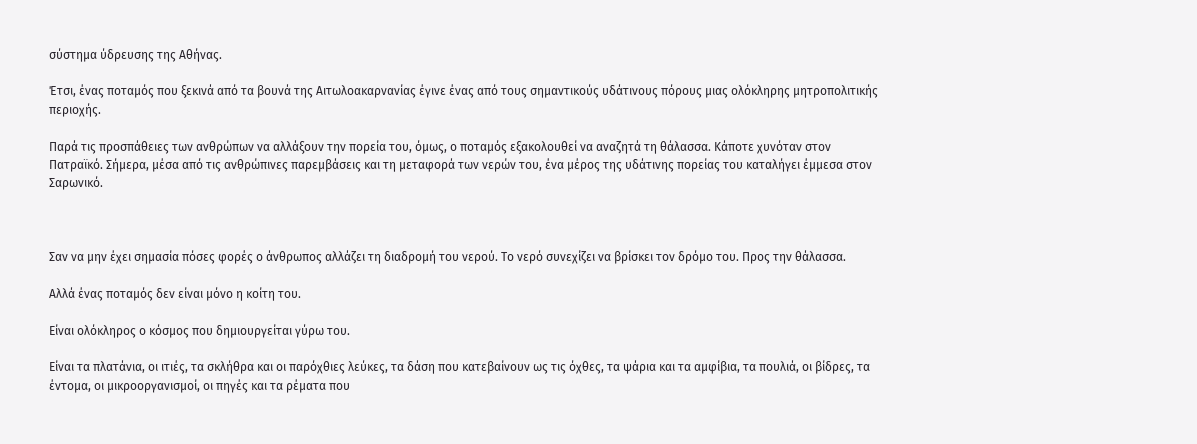σύστημα ύδρευσης της Αθήνας.

Έτσι, ένας ποταμός που ξεκινά από τα βουνά της Αιτωλοακαρνανίας έγινε ένας από τους σημαντικούς υδάτινους πόρους μιας ολόκληρης μητροπολιτικής περιοχής.

Παρά τις προσπάθειες των ανθρώπων να αλλάξουν την πορεία του, όμως, ο ποταμός εξακολουθεί να αναζητά τη θάλασσα. Κάποτε χυνόταν στον Πατραϊκό. Σήμερα, μέσα από τις ανθρώπινες παρεμβάσεις και τη μεταφορά των νερών του, ένα μέρος της υδάτινης πορείας του καταλήγει έμμεσα στον Σαρωνικό.



Σαν να μην έχει σημασία πόσες φορές ο άνθρωπος αλλάζει τη διαδρομή του νερού. Το νερό συνεχίζει να βρίσκει τον δρόμο του. Προς την θάλασσα.

Αλλά ένας ποταμός δεν είναι μόνο η κοίτη του.

Είναι ολόκληρος ο κόσμος που δημιουργείται γύρω του.

Είναι τα πλατάνια, οι ιτιές, τα σκλήθρα και οι παρόχθιες λεύκες, τα δάση που κατεβαίνουν ως τις όχθες, τα ψάρια και τα αμφίβια, τα πουλιά, οι βίδρες, τα έντομα, οι μικροοργανισμοί, οι πηγές και τα ρέματα που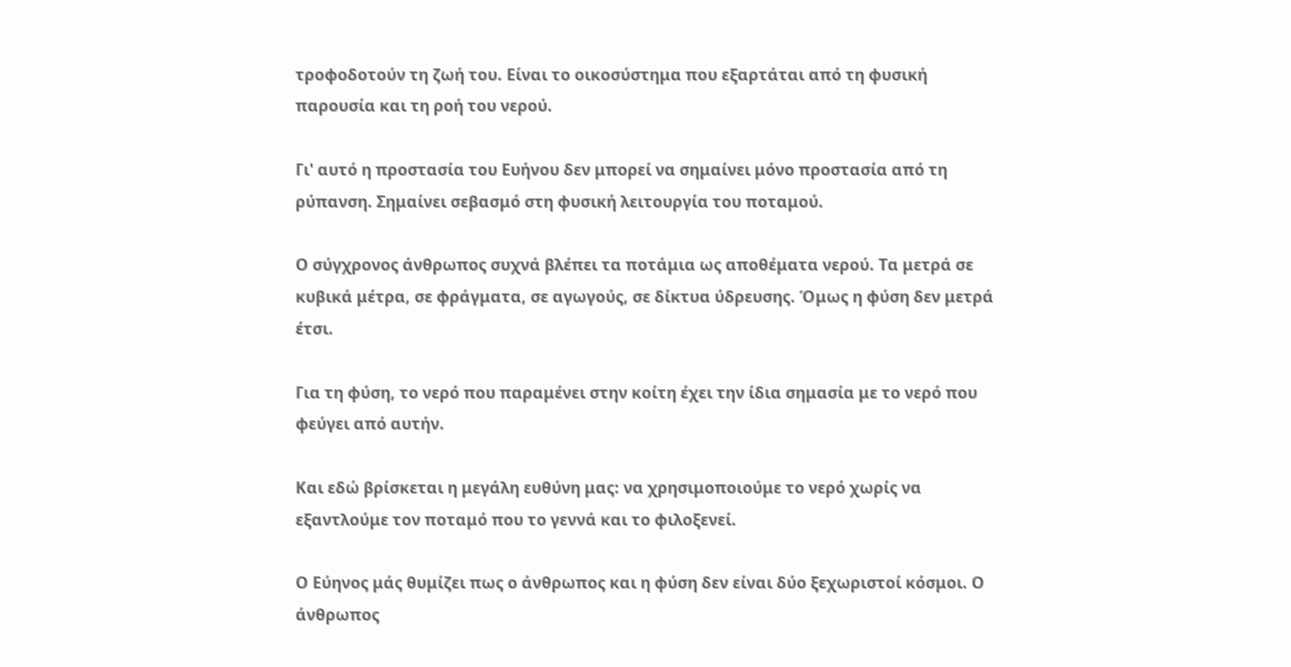τροφοδοτούν τη ζωή του. Είναι το οικοσύστημα που εξαρτάται από τη φυσική παρουσία και τη ροή του νερού.

Γι' αυτό η προστασία του Ευήνου δεν μπορεί να σημαίνει μόνο προστασία από τη ρύπανση. Σημαίνει σεβασμό στη φυσική λειτουργία του ποταμού.

Ο σύγχρονος άνθρωπος συχνά βλέπει τα ποτάμια ως αποθέματα νερού. Τα μετρά σε κυβικά μέτρα, σε φράγματα, σε αγωγούς, σε δίκτυα ύδρευσης. Όμως η φύση δεν μετρά έτσι.

Για τη φύση, το νερό που παραμένει στην κοίτη έχει την ίδια σημασία με το νερό που φεύγει από αυτήν.

Και εδώ βρίσκεται η μεγάλη ευθύνη μας: να χρησιμοποιούμε το νερό χωρίς να εξαντλούμε τον ποταμό που το γεννά και το φιλοξενεί.

Ο Εύηνος μάς θυμίζει πως ο άνθρωπος και η φύση δεν είναι δύο ξεχωριστοί κόσμοι. Ο άνθρωπος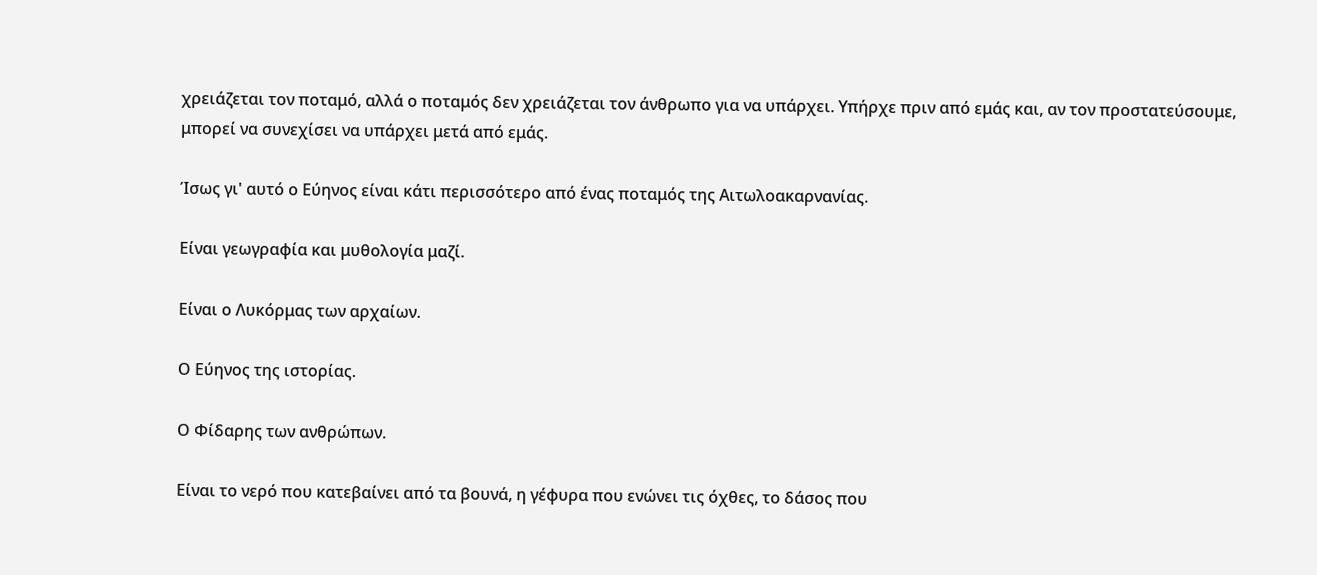χρειάζεται τον ποταμό, αλλά ο ποταμός δεν χρειάζεται τον άνθρωπο για να υπάρχει. Υπήρχε πριν από εμάς και, αν τον προστατεύσουμε, μπορεί να συνεχίσει να υπάρχει μετά από εμάς.

Ίσως γι' αυτό ο Εύηνος είναι κάτι περισσότερο από ένας ποταμός της Αιτωλοακαρνανίας.

Είναι γεωγραφία και μυθολογία μαζί.

Είναι ο Λυκόρμας των αρχαίων.

Ο Εύηνος της ιστορίας.

Ο Φίδαρης των ανθρώπων.

Είναι το νερό που κατεβαίνει από τα βουνά, η γέφυρα που ενώνει τις όχθες, το δάσος που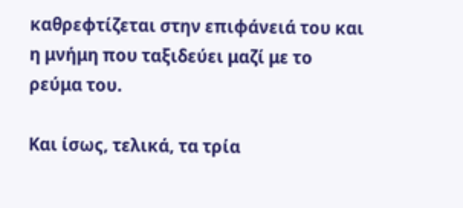καθρεφτίζεται στην επιφάνειά του και η μνήμη που ταξιδεύει μαζί με το ρεύμα του.

Και ίσως, τελικά, τα τρία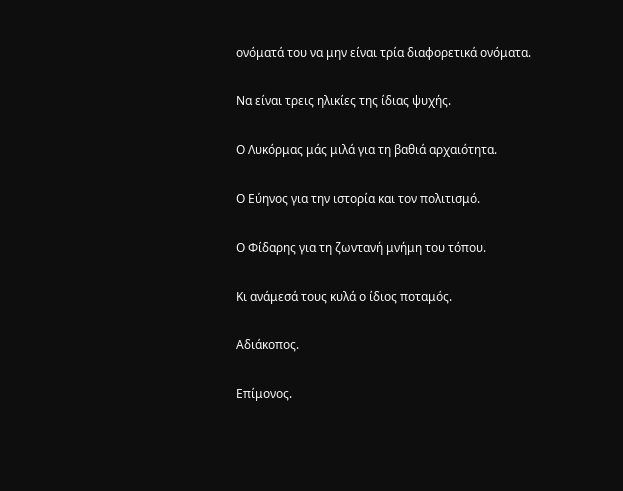ονόματά του να μην είναι τρία διαφορετικά ονόματα.

Να είναι τρεις ηλικίες της ίδιας ψυχής.

Ο Λυκόρμας μάς μιλά για τη βαθιά αρχαιότητα.

Ο Εύηνος για την ιστορία και τον πολιτισμό.

Ο Φίδαρης για τη ζωντανή μνήμη του τόπου.

Κι ανάμεσά τους κυλά ο ίδιος ποταμός.

Αδιάκοπος.

Επίμονος.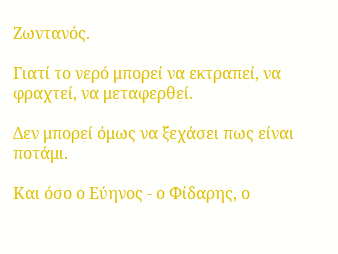Ζωντανός.

Γιατί το νερό μπορεί να εκτραπεί, να φραχτεί, να μεταφερθεί.

Δεν μπορεί όμως να ξεχάσει πως είναι ποτάμι.

Και όσο ο Εύηνος - ο Φίδαρης, ο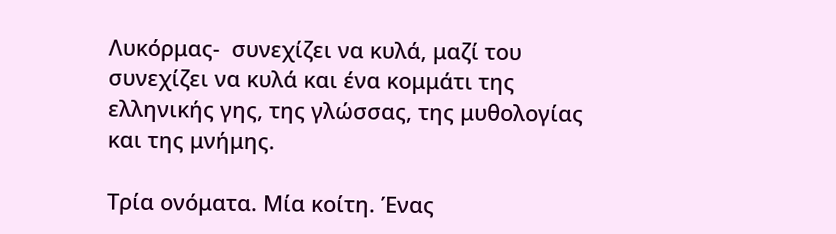Λυκόρμας-  συνεχίζει να κυλά, μαζί του συνεχίζει να κυλά και ένα κομμάτι της ελληνικής γης, της γλώσσας, της μυθολογίας και της μνήμης.

Τρία ονόματα. Μία κοίτη. Ένας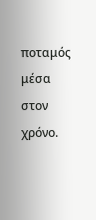ποταμός μέσα στον χρόνο.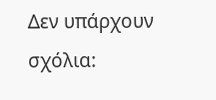Δεν υπάρχουν σχόλια: